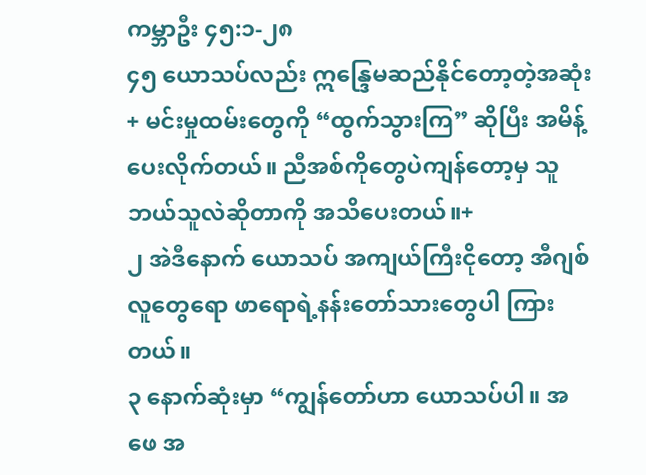ကမ္ဘာဦး ၄၅:၁-၂၈
၄၅ ယောသပ်လည်း ဣန္ဒြေမဆည်နိုင်တော့တဲ့အဆုံး+ မင်းမှုထမ်းတွေကို “ထွက်သွားကြ” ဆိုပြီး အမိန့်ပေးလိုက်တယ်။ ညီအစ်ကိုတွေပဲကျန်တော့မှ သူဘယ်သူလဲဆိုတာကို အသိပေးတယ်။+
၂ အဲဒီနောက် ယောသပ် အကျယ်ကြီးငိုတော့ အီဂျစ်လူတွေရော ဖာရောရဲ့နန်းတော်သားတွေပါ ကြားတယ်။
၃ နောက်ဆုံးမှာ “ကျွန်တော်ဟာ ယောသပ်ပါ။ အဖေ အ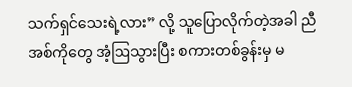သက်ရှင်သေးရဲ့လား” လို့ သူပြောလိုက်တဲ့အခါ ညီအစ်ကိုတွေ အံ့ဩသွားပြီး စကားတစ်ခွန်းမှ မ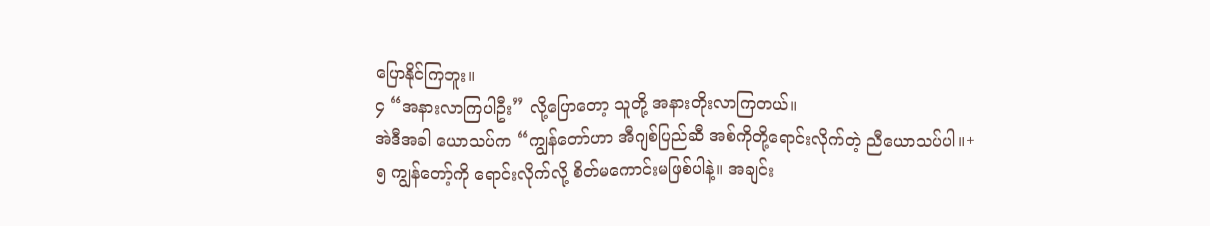ပြောနိုင်ကြဘူး။
၄ “အနားလာကြပါဦး” လို့ပြောတော့ သူတို့ အနားတိုးလာကြတယ်။
အဲဒီအခါ ယောသပ်က “ကျွန်တော်ဟာ အီဂျစ်ပြည်ဆီ အစ်ကိုတို့ရောင်းလိုက်တဲ့ ညီယောသပ်ပါ။+
၅ ကျွန်တော့်ကို ရောင်းလိုက်လို့ စိတ်မကောင်းမဖြစ်ပါနဲ့။ အချင်း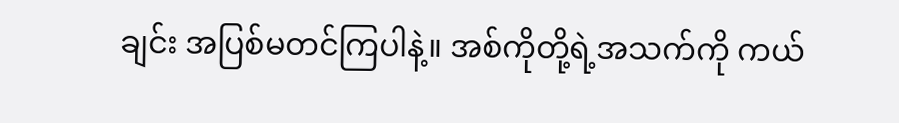ချင်း အပြစ်မတင်ကြပါနဲ့။ အစ်ကိုတို့ရဲ့အသက်ကို ကယ်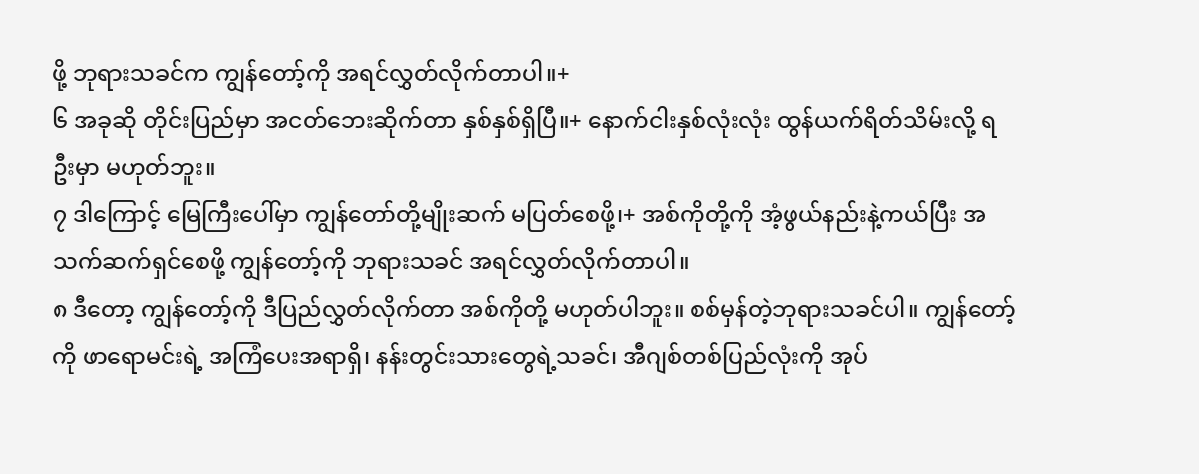ဖို့ ဘုရားသခင်က ကျွန်တော့်ကို အရင်လွှတ်လိုက်တာပါ။+
၆ အခုဆို တိုင်းပြည်မှာ အငတ်ဘေးဆိုက်တာ နှစ်နှစ်ရှိပြီ။+ နောက်ငါးနှစ်လုံးလုံး ထွန်ယက်ရိတ်သိမ်းလို့ ရဦးမှာ မဟုတ်ဘူး။
၇ ဒါကြောင့် မြေကြီးပေါ်မှာ ကျွန်တော်တို့မျိုးဆက် မပြတ်စေဖို့၊+ အစ်ကိုတို့ကို အံ့ဖွယ်နည်းနဲ့ကယ်ပြီး အသက်ဆက်ရှင်စေဖို့ ကျွန်တော့်ကို ဘုရားသခင် အရင်လွှတ်လိုက်တာပါ။
၈ ဒီတော့ ကျွန်တော့်ကို ဒီပြည်လွှတ်လိုက်တာ အစ်ကိုတို့ မဟုတ်ပါဘူး။ စစ်မှန်တဲ့ဘုရားသခင်ပါ။ ကျွန်တော့်ကို ဖာရောမင်းရဲ့ အကြံပေးအရာရှိ၊ နန်းတွင်းသားတွေရဲ့သခင်၊ အီဂျစ်တစ်ပြည်လုံးကို အုပ်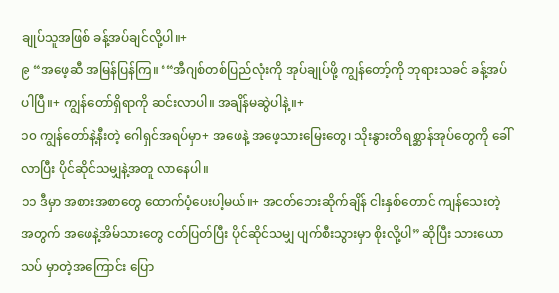ချုပ်သူအဖြစ် ခန့်အပ်ချင်လို့ပါ။+
၉ “အဖေ့ဆီ အမြန်ပြန်ကြ။ ‘“အီဂျစ်တစ်ပြည်လုံးကို အုပ်ချုပ်ဖို့ ကျွန်တော့်ကို ဘုရားသခင် ခန့်အပ်ပါပြီ။+ ကျွန်တော်ရှိရာကို ဆင်းလာပါ။ အချိန်မဆွဲပါနဲ့။+
၁၀ ကျွန်တော်နဲ့နီးတဲ့ ဂေါရှင်အရပ်မှာ+ အဖေနဲ့ အဖေ့သားမြေးတွေ၊ သိုးနွားတိရစ္ဆာန်အုပ်တွေကို ခေါ်လာပြီး ပိုင်ဆိုင်သမျှနဲ့အတူ လာနေပါ။
၁၁ ဒီမှာ အစားအစာတွေ ထောက်ပံ့ပေးပါ့မယ်။+ အငတ်ဘေးဆိုက်ချိန် ငါးနှစ်တောင် ကျန်သေးတဲ့အတွက် အဖေနဲ့အိမ်သားတွေ ငတ်ပြတ်ပြီး ပိုင်ဆိုင်သမျှ ပျက်စီးသွားမှာ စိုးလို့ပါ” ဆိုပြီး သားယောသပ် မှာတဲ့အကြောင်း ပြော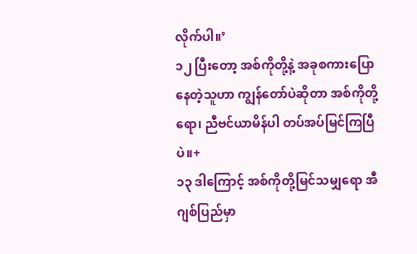လိုက်ပါ။’
၁၂ ပြီးတော့ အစ်ကိုတို့နဲ့ အခုစကားပြောနေတဲ့သူဟာ ကျွန်တော်ပဲဆိုတာ အစ်ကိုတို့ရော၊ ညီဗင်ယာမိန်ပါ တပ်အပ်မြင်ကြပြီပဲ။+
၁၃ ဒါကြောင့် အစ်ကိုတို့မြင်သမျှရော အီဂျစ်ပြည်မှာ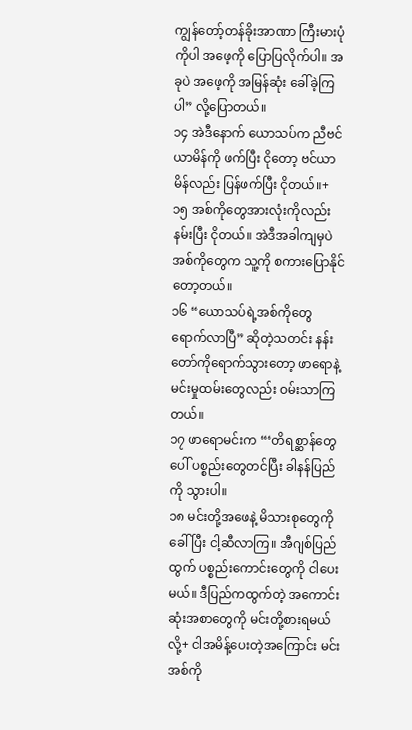ကျွန်တော့်တန်ခိုးအာဏာ ကြီးမားပုံကိုပါ အဖေ့ကို ပြောပြလိုက်ပါ။ အခုပဲ အဖေ့ကို အမြန်ဆုံး ခေါ်ခဲ့ကြပါ” လို့ပြောတယ်။
၁၄ အဲဒီနောက် ယောသပ်က ညီဗင်ယာမိန်ကို ဖက်ပြီး ငိုတော့ ဗင်ယာမိန်လည်း ပြန်ဖက်ပြီး ငိုတယ်။+
၁၅ အစ်ကိုတွေအားလုံးကိုလည်း နမ်းပြီး ငိုတယ်။ အဲဒီအခါကျမှပဲ အစ်ကိုတွေက သူ့ကို စကားပြောနိုင်တော့တယ်။
၁၆ “ယောသပ်ရဲ့အစ်ကိုတွေ ရောက်လာပြီ” ဆိုတဲ့သတင်း နန်းတော်ကိုရောက်သွားတော့ ဖာရောနဲ့ မင်းမှုထမ်းတွေလည်း ဝမ်းသာကြတယ်။
၁၇ ဖာရောမင်းက “‘တိရစ္ဆာန်တွေပေါ် ပစ္စည်းတွေတင်ပြီး ခါနန်ပြည်ကို သွားပါ။
၁၈ မင်းတို့အဖေနဲ့ မိသားစုတွေကို ခေါ်ပြီး ငါ့ဆီလာကြ။ အီဂျစ်ပြည်ထွက် ပစ္စည်းကောင်းတွေကို ငါပေးမယ်။ ဒီပြည်ကထွက်တဲ့ အကောင်းဆုံးအစာတွေကို မင်းတို့စားရမယ်လို့+ ငါအမိန့်ပေးတဲ့အကြောင်း မင်းအစ်ကို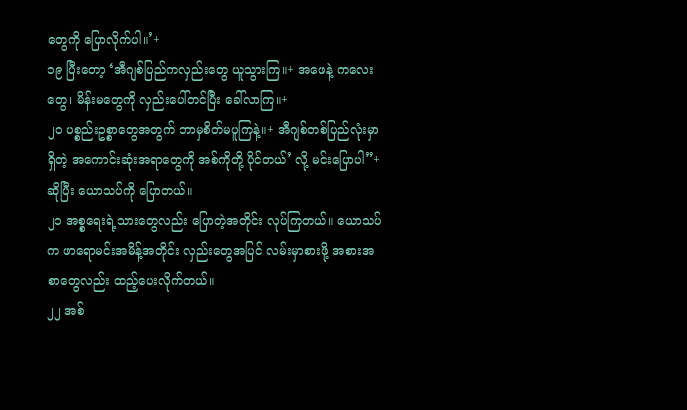တွေကို ပြောလိုက်ပါ။’+
၁၉ ပြီးတော့ ‘အီဂျစ်ပြည်ကလှည်းတွေ ယူသွားကြ။+ အဖေနဲ့ ကလေးတွေ၊ မိန်းမတွေကို လှည်းပေါ်တင်ပြီး ခေါ်လာကြ။+
၂၀ ပစ္စည်းဥစ္စာတွေအတွက် ဘာမှစိတ်မပူကြနဲ့။+ အီဂျစ်တစ်ပြည်လုံးမှာရှိတဲ့ အကောင်းဆုံးအရာတွေကို အစ်ကိုတို့ ပိုင်တယ်’ လို့ မင်းပြောပါ”+ ဆိုပြီး ယောသပ်ကို ပြောတယ်။
၂၁ အစ္စရေးရဲ့သားတွေလည်း ပြောတဲ့အတိုင်း လုပ်ကြတယ်။ ယောသပ်က ဖာရောမင်းအမိန့်အတိုင်း လှည်းတွေအပြင် လမ်းမှာစားဖို့ အစားအစာတွေလည်း ထည့်ပေးလိုက်တယ်။
၂၂ အစ်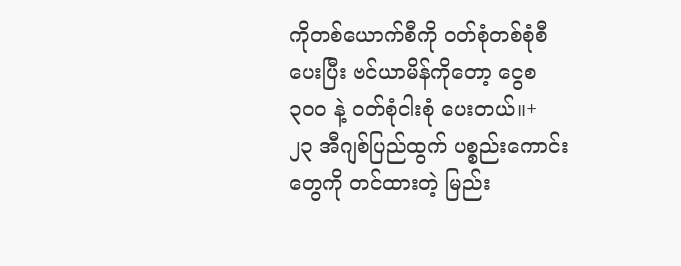ကိုတစ်ယောက်စီကို ဝတ်စုံတစ်စုံစီ ပေးပြီး ဗင်ယာမိန်ကိုတော့ ငွေစ ၃၀၀ နဲ့ ဝတ်စုံငါးစုံ ပေးတယ်။+
၂၃ အီဂျစ်ပြည်ထွက် ပစ္စည်းကောင်းတွေကို တင်ထားတဲ့ မြည်း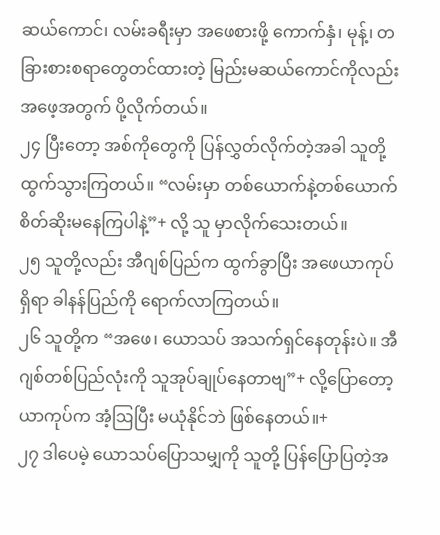ဆယ်ကောင်၊ လမ်းခရီးမှာ အဖေစားဖို့ ကောက်နှံ၊ မုန့်၊ တခြားစားစရာတွေတင်ထားတဲ့ မြည်းမဆယ်ကောင်ကိုလည်း အဖေ့အတွက် ပို့လိုက်တယ်။
၂၄ ပြီးတော့ အစ်ကိုတွေကို ပြန်လွှတ်လိုက်တဲ့အခါ သူတို့ ထွက်သွားကြတယ်။ “လမ်းမှာ တစ်ယောက်နဲ့တစ်ယောက် စိတ်ဆိုးမနေကြပါနဲ့”+ လို့ သူ မှာလိုက်သေးတယ်။
၂၅ သူတို့လည်း အီဂျစ်ပြည်က ထွက်ခွာပြီး အဖေယာကုပ်ရှိရာ ခါနန်ပြည်ကို ရောက်လာကြတယ်။
၂၆ သူတို့က “အဖေ၊ ယောသပ် အသက်ရှင်နေတုန်းပဲ။ အီဂျစ်တစ်ပြည်လုံးကို သူအုပ်ချုပ်နေတာဗျ”+ လို့ပြောတော့ ယာကုပ်က အံ့ဩပြီး မယုံနိုင်ဘဲ ဖြစ်နေတယ်။+
၂၇ ဒါပေမဲ့ ယောသပ်ပြောသမျှကို သူတို့ ပြန်ပြောပြတဲ့အ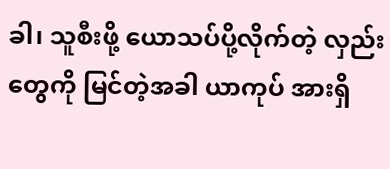ခါ၊ သူစီးဖို့ ယောသပ်ပို့လိုက်တဲ့ လှည်းတွေကို မြင်တဲ့အခါ ယာကုပ် အားရှိ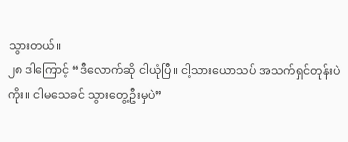သွားတယ်။
၂၈ ဒါကြောင့် “ဒီလောက်ဆို ငါယုံပြီ။ ငါ့သားယောသပ် အသက်ရှင်တုန်းပဲကိုး။ ငါမသေခင် သွားတွေ့ဦးမှပဲ”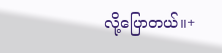လို့ပြောတယ်။+